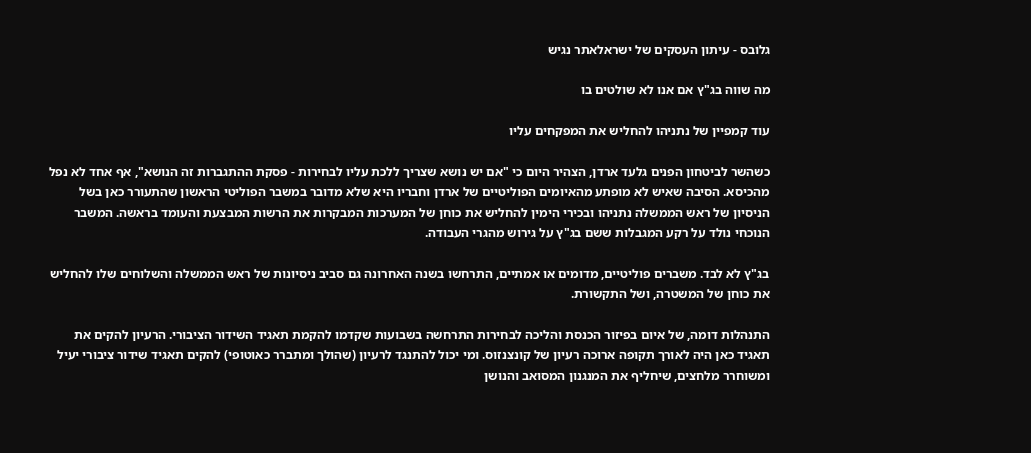גלובס - עיתון העסקים של ישראלאתר נגיש

מה שווה בג"ץ אם אנו לא שולטים בו

עוד קמפיין של נתניהו להחליש את המפקחים עליו

כשהשר לביטחון הפנים גלעד ארדן, הצהיר היום כי "אם יש נושא שצריך ללכת עליו לבחירות - פסקת ההתגברות זה הנושא", אף אחד לא נפל מהכיסא. הסיבה שאיש לא מופתע מהאיומים הפוליטיים של ארדן וחבריו היא שלא מדובר במשבר הפוליטי הראשון שהתעורר כאן בשל הניסיון של ראש הממשלה נתניהו ובכירי הימין להחליש את כוחן של המערכות המבקרות את הרשות המבצעת והעומד בראשה. המשבר הנוכחי נולד על רקע המגבלות ששם בג"ץ על גירוש מהגרי העבודה.

בג"ץ לא לבד. משברים פוליטיים, מדומים או אמתיים, התרחשו בשנה האחרונה גם סביב ניסיונות של ראש הממשלה והשלוחים שלו להחליש את כוחן של המשטרה, ושל התקשורת.

התנהלות דומה, של איום בפיזור הכנסת והליכה לבחירות התרחשה בשבועות שקדמו להקמת תאגיד השידור הציבורי. הרעיון להקים את תאגיד כאן היה לאורך תקופה ארוכה רעיון של קונצנזוס. ומי יכול להתנגד לרעיון (שהולך ומתברר כאוטופי) להקים תאגיד שידור ציבורי יעיל ומשוחרר מלחצים, שיחליף את המנגנון המסואב והנושן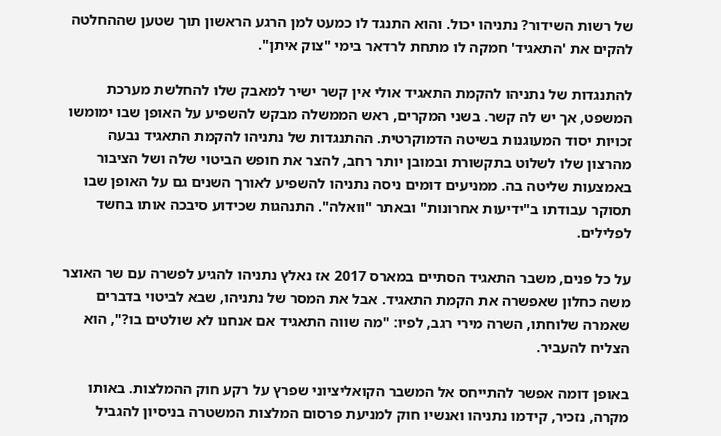של רשות השידור? נתניהו יכול. והוא התנגד לו כמעט למן הרגע הראשון תוך שטען שההחלטה להקים את 'התאגיד' חמקה לו מתחת לרדאר בימי "צוק איתן".

להתנגדות של נתניהו להקמת התאגיד אולי אין קשר ישיר למאבק שלו להחלשת מערכת המשפט, אך יש לה קשר. בשני המקרים, ראש הממשלה מבקש להשפיע על האופן שבו ימומשו זכויות יסוד המעוגנות בשיטה הדמוקרטית. ההתנגדות של נתניהו להקמת התאגיד נבעה מהרצון שלו לשלוט בתקשורת ובמובן יותר רחב, להצר את חופש הביטוי שלה ושל הציבור באמצעות שליטה בה. ממניעים דומים ניסה נתניהו להשפיע לאורך השנים גם על האופן שבו תסוקר עבודתו ב"ידיעות אחרונות" ובאתר "וואלה". התנהגות שכידוע סיבכה אותו בחשד לפלילים.

על כל פנים, משבר התאגיד הסתיים במארס 2017 אז נאלץ נתניהו להגיע לפשרה עם שר האוצר משה כחלון שאפשרה את הקמת התאגיד. אבל את המסר של נתניהו, שבא לביטוי בדברים שאמרה שלוחתו, השרה מירי רגב, לפיו: "מה שווה התאגיד אם אנחנו לא שולטים בו?", הוא הצליח להעביר.

באופן דומה אפשר להתייחס אל המשבר הקואליציוני שפרץ על רקע חוק ההמלצות. באותו מקרה, נזכיר, קידמו נתניהו ואנשיו חוק למניעת פרסום המלצות המשטרה בניסיון להגביל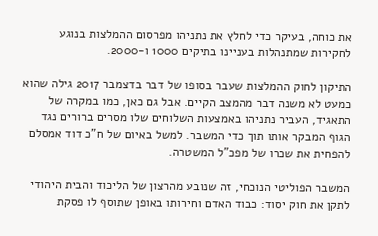את כוחה, בעיקר כדי לחלץ את נתניהו מפרסום ההמלצות בנוגע לחקירות שמתנהלות בעניינו בתיקים 1000 ו-2000.

התיקון לחוק ההמלצות שעבר בסופו של דבר בדצמבר 2017 גילה שהוא כמעט לא משנה דבר מהמצב הקיים. אבל גם כאן, כמו במקרה של התאגיד, העביר נתניהו באמצעות השלוחים שלו מסרים ברורים נגד הגוף המבקר אותו תוך כדי המשבר. למשל באיום של ח"כ דוד אמסלם להפחית את שכרו של מפכ"ל המשטרה.

המשבר הפוליטי הנוכחי, זה שנובע מהרצון של הליכוד והבית היהודי לתקן את חוק יסוד: כבוד האדם וחירותו באופן שתוסף לו פסקת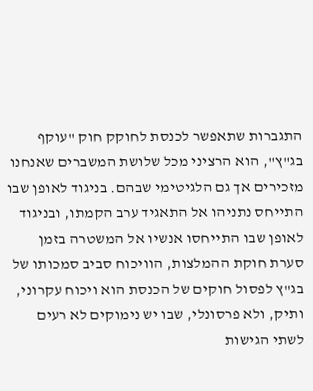התגברות שתאפשר לכנסת לחוקק חוק "עוקף בג"ץ", הוא הרציני מכל שלושת המשברים שאנחנו מזכירים אך גם הלגיטימי שבהם. בניגוד לאופן שבו התייחס נתניהו אל התאגיד ערב הקמתו, ובניגוד לאופן שבו התייחסו אנשיו אל המשטרה בזמן סערת חוקת ההמלצות, הוויכוח סביב סמכותו של בג"ץ לפסול חוקים של הכנסת הוא ויכוח עקרוני, ותיק, ולא פרסונלי, שבו יש נימוקים לא רעים לשתי הגישות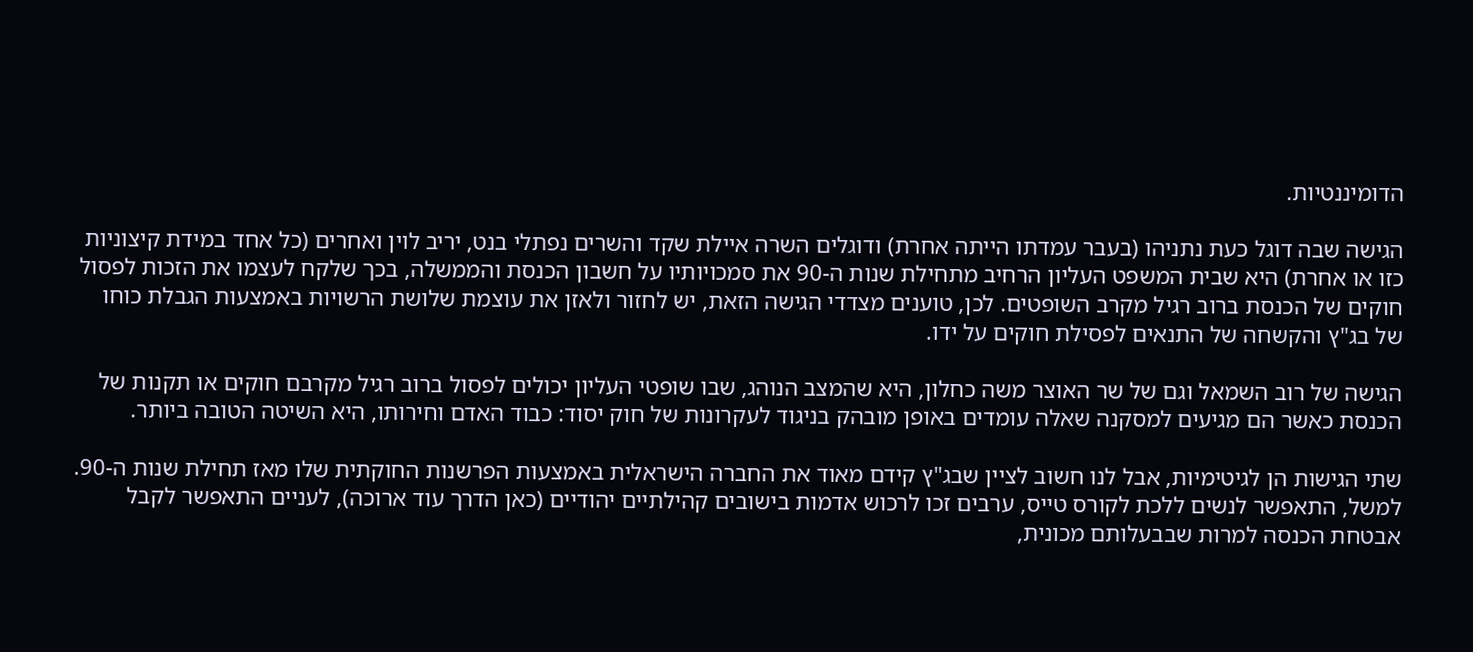הדומיננטיות.

הגישה שבה דוגל כעת נתניהו (בעבר עמדתו הייתה אחרת) ודוגלים השרה איילת שקד והשרים נפתלי בנט, יריב לוין ואחרים (כל אחד במידת קיצוניות כזו או אחרת) היא שבית המשפט העליון הרחיב מתחילת שנות ה-90 את סמכויותיו על חשבון הכנסת והממשלה, בכך שלקח לעצמו את הזכות לפסול חוקים של הכנסת ברוב רגיל מקרב השופטים. לכן, טוענים מצדדי הגישה הזאת, יש לחזור ולאזן את עוצמת שלושת הרשויות באמצעות הגבלת כוחו של בג"ץ והקשחה של התנאים לפסילת חוקים על ידו.

הגישה של רוב השמאל וגם של שר האוצר משה כחלון, היא שהמצב הנוהג, שבו שופטי העליון יכולים לפסול ברוב רגיל מקרבם חוקים או תקנות של הכנסת כאשר הם מגיעים למסקנה שאלה עומדים באופן מובהק בניגוד לעקרונות של חוק יסוד: כבוד האדם וחירותו, היא השיטה הטובה ביותר.

שתי הגישות הן לגיטימיות, אבל לנו חשוב לציין שבג"ץ קידם מאוד את החברה הישראלית באמצעות הפרשנות החוקתית שלו מאז תחילת שנות ה-90. למשל, התאפשר לנשים ללכת לקורס טייס, ערבים זכו לרכוש אדמות בישובים קהילתיים יהודיים (כאן הדרך עוד ארוכה), לעניים התאפשר לקבל אבטחת הכנסה למרות שבבעלותם מכונית,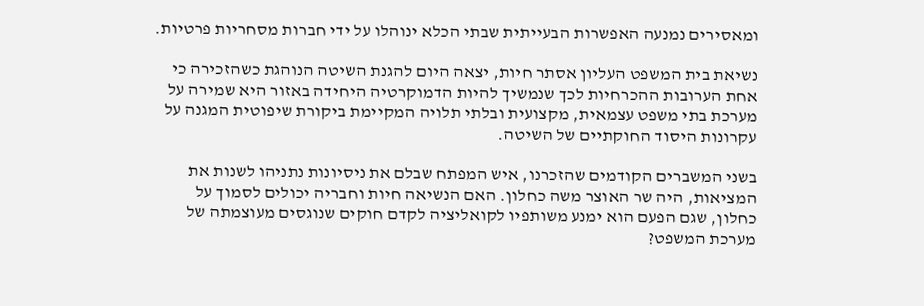ומאסירים נמנעה האפשרות הבעייתית שבתי הכלא ינוהלו על ידי חברות מסחריות פרטיות.

נשיאת בית המשפט העליון אסתר חיות, יצאה היום להגנת השיטה הנוהגת כשהזכירה כי אחת הערובות ההכרחיות לכך שנמשיך להיות הדמוקרטיה היחידה באזור היא שמירה על מערכת בתי משפט עצמאית, מקצועית ובלתי תלויה המקיימת ביקורת שיפוטית המגנה על עקרונות היסוד החוקתיים של השיטה.

בשני המשברים הקודמים שהזכרנו, איש המפתח שבלם את ניסיונות נתניהו לשנות את המציאות, היה שר האוצר משה כחלון. האם הנשיאה חיות וחבריה יכולים לסמוך על כחלון, שגם הפעם הוא ימנע משותפיו לקואליציה לקדם חוקים שנוגסים מעוצמתה של מערכת המשפט?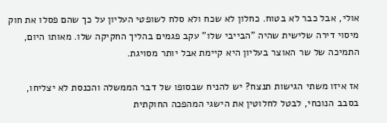אולי, אבל כבר לא בטוח. כחלון לא שכח ולא סלח לשופטי העליון על כך שהם פסלו את חוק מיסוי דירה שלישית שהיה "הבייבי שלו" עקב פגמים בהליך החקיקה שלו. מאותו היום, התמיכה של שר האוצר בעליון היא קיימת אבל יותר מסויגת.

אז איזו משתי הגישות תנצח? יש להניח שבסופו של דבר הממשלה והכנסת לא יצליחו, בסבב הנוכחי, לבטל לחלוטין את הישגי המהפכה החוקתית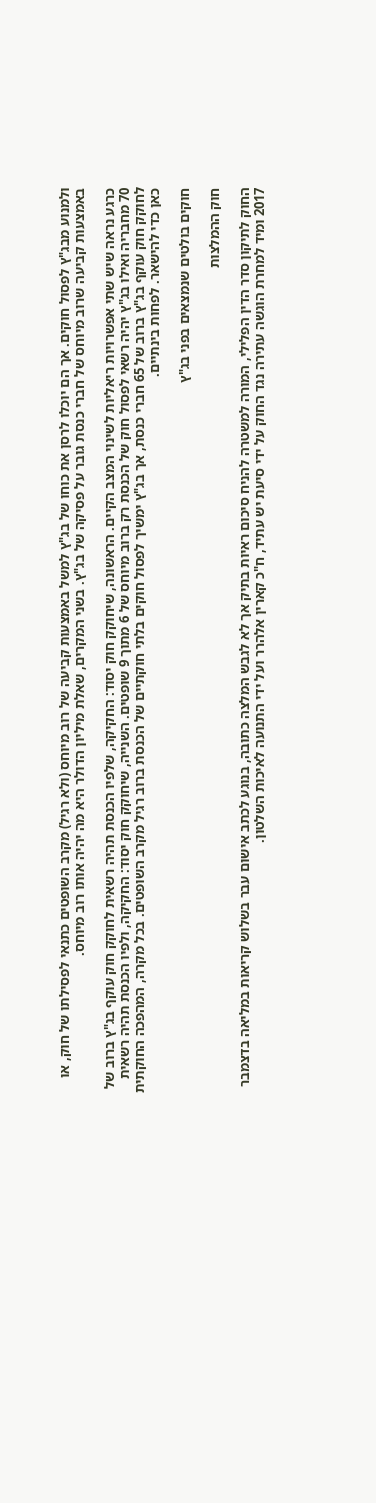ולמנוע מבג"ץ לפסול חוקים. אך הם יוכלו לרסן את כוחו של בג"ץ למשל באמצעות קביעה של רוב מיוחס (ולא רגיל) מקרב השופטים כתנאי לפסילתו של חוק, או באמצעות קביעה שרוב מיוחס של חברי כנסת גובר על פסיקה של בג"ץ. בשני המקרים, שאלת מיליון הדולר היא מה יהיה אותו רוב מיוחס.

כרגע נראה שיש שתי אפשרויות ריאליות לשינוי המצב הקיים. הראשונה, שיחוקק חוק יסוד: החקיקה, שלפיו הכנסת תהיה רשאית לחוקק חוק עוקף בג"ץ ברוב של 70 מחבריה ואילו בג"ץ יהיה רשאי לפסול חוק של הכנסת רק ברוב מיוחס של 6 מתוך 9 שופטים. השנייה, שיחוקק חוק יסוד: החקיקה, ולפיו הכנסת תהיה רשאית לחוקק חוק עוקף בג"ץ ברוב של 65 חברי כנסת, אך בג"ץ ימשיך לפסול חוקים בלתי חוקתיים של הכנסת ברוב רגיל מקרב השופטים. בכל מקרה, המהפכה החוקתית כאן כדי להישאר. לפחות בינתיים.

חוקים בולטים שנמצאים בפני בג"ץ

חוק ההמלצות

החוק לתיקון סדר הדין הפלילי, המורה למשטרה להניח סיכום ראיות בתיק אך לא לגבש המלצה כתובה, בנוגע לכתב אישום עבר בשלוש קריאות במליאה בדצמבר 2017 ומיד למחרת הוגשה עתירה נגד החוק על ידי סיעת יש עתיד, ח"כ קארין אלהרר ועל ידי התנועה לאיכות השלטון.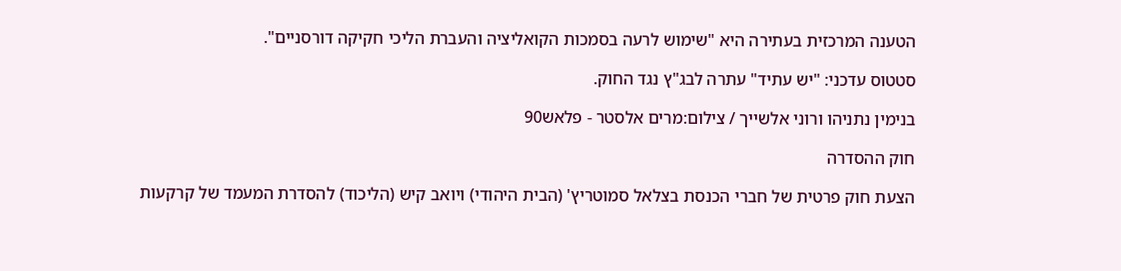הטענה המרכזית בעתירה היא "שימוש לרעה בסמכות הקואליציה והעברת הליכי חקיקה דורסניים".

סטטוס עדכני: "יש עתיד" עתרה לבג"ץ נגד החוק.

בנימין נתניהו ורוני אלשייך / צילום:מרים אלסטר - פלאש90

חוק ההסדרה

הצעת חוק פרטית של חברי הכנסת בצלאל סמוטריץ' (הבית היהודי) ויואב קיש (הליכוד) להסדרת המעמד של קרקעות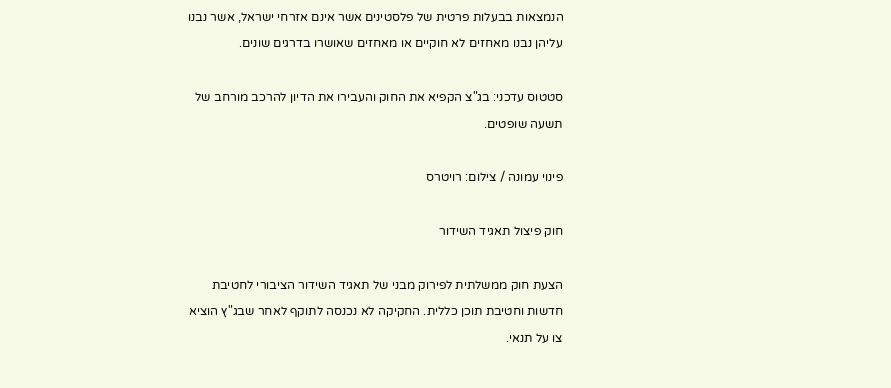הנמצאות בבעלות פרטית של פלסטינים אשר אינם אזרחי ישראל, אשר נבנו עליהן נבנו מאחזים לא חוקיים או מאחזים שאושרו בדרגים שונים.

סטטוס עדכני: בג"צ הקפיא את החוק והעבירו את הדיון להרכב מורחב של תשעה שופטים.

פינוי עמונה / צילום: רויטרס

חוק פיצול תאגיד השידור

הצעת חוק ממשלתית לפירוק מבני של תאגיד השידור הציבורי לחטיבת חדשות וחטיבת תוכן כללית. החקיקה לא נכנסה לתוקף לאחר שבג"ץ הוציא צו על תנאי.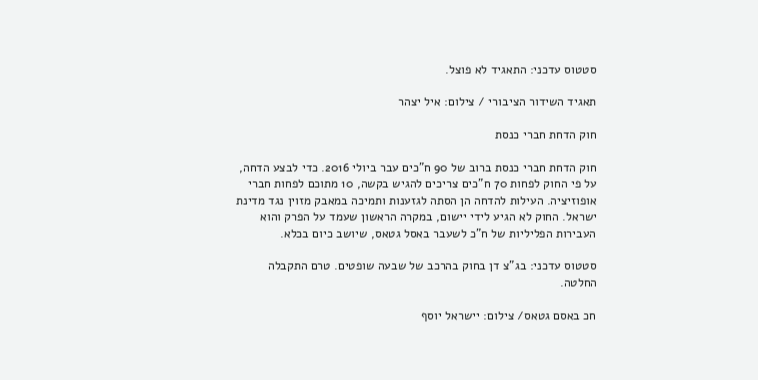סטטוס עדכני: התאגיד לא פוצל.

תאגיד השידור הציבורי / צילום: איל יצהר

חוק הדחת חברי כנסת

חוק הדחת חברי כנסת ברוב של 90 ח"כים עבר ביולי 2016. כדי לבצע הדחה, על פי החוק לפחות 70 ח"כים צריכים להגיש בקשה, 10 מתוכם לפחות חברי אופוזיציה. העילות להדחה הן הסתה לגזענות ותמיכה במאבק מזוין נגד מדינת ישראל. החוק לא הגיע לידי יישום, במקרה הראשון שעמד על הפרק והוא העבירות הפליליות של ח"כ לשעבר באסל גטאס, שיושב כיום בכלא.

סטטוס עדכני: בג"צ דן בחוק בהרכב של שבעה שופטים. טרם התקבלה החלטה.

חכ באסם גטאס/ צילום: יישראל יוסף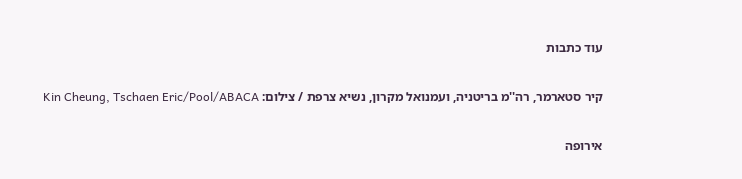עוד כתבות

קיר סטארמר, רה''מ בריטניה, ועמנואל מקרון, נשיא צרפת / צילום: Kin Cheung, Tschaen Eric/Pool/ABACA

אירופה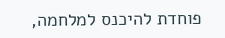פוחדת להיכנס למלחמה,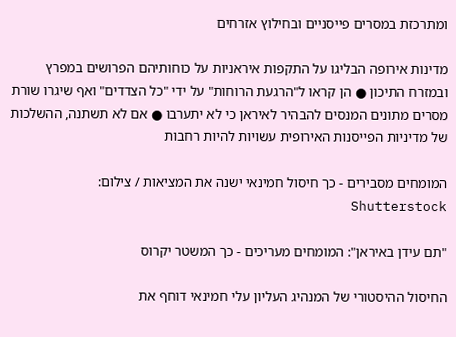ומתרכזת במסרים פייסניים ובחילוץ אזרחים

מדינות אירופה הבליגו על התקפות איראניות על כוחותיהם הפרושים במפרץ ובמזרח התיכון ● הן קראו ל"הרגעת הרוחות" על ידי "כל הצדדים" ואף שיגרו שורת מסרים מתונים המנסים להבהיר לאיראן כי לא יתערבו ● אם לא תשתנה, ההשלכות של מדיניות הפייסנות האירופית עשויות להיות רחבות

המומחים מסבירים - כך חיסול חמינאי ישנה את המציאות / צילום: Shutterstock

"תם עידן באיראן": המומחים מעריכים - כך המשטר יקרוס

החיסול ההיסטורי של המנהיג העליון עלי חמינאי דוחף את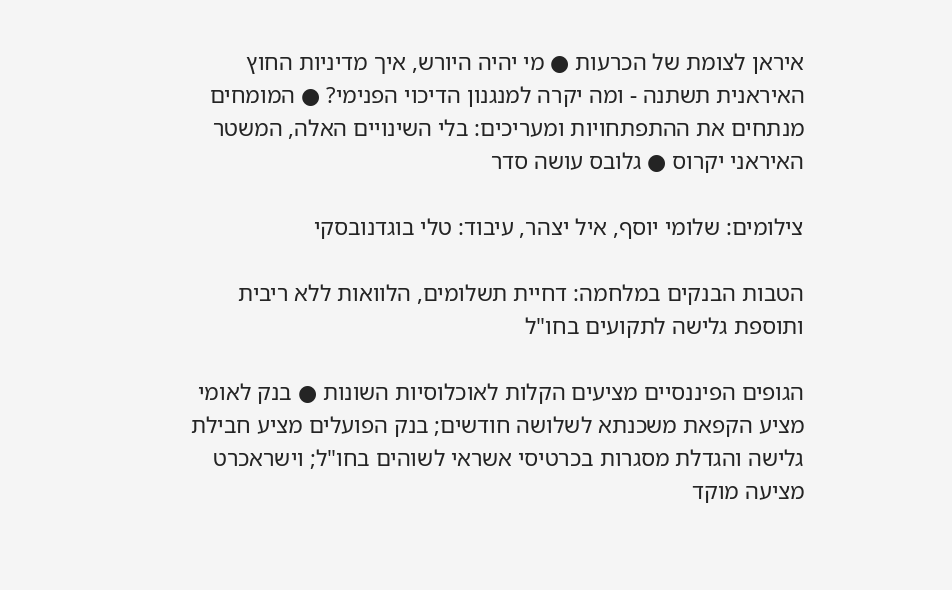איראן לצומת של הכרעות ● מי יהיה היורש, איך מדיניות החוץ האיראנית תשתנה - ומה יקרה למנגנון הדיכוי הפנימי? ● המומחים מנתחים את ההתפתחויות ומעריכים: בלי השינויים האלה, המשטר האיראני יקרוס ● גלובס עושה סדר

צילומים: שלומי יוסף, איל יצהר, עיבוד: טלי בוגדנובסקי

הטבות הבנקים במלחמה: דחיית תשלומים, הלוואות ללא ריבית ותוספת גלישה לתקועים בחו"ל

הגופים הפיננסיים מציעים הקלות לאוכלוסיות השונות ● בנק לאומי מציע הקפאת משכנתא לשלושה חודשים; בנק הפועלים מציע חבילת גלישה והגדלת מסגרות בכרטיסי אשראי לשוהים בחו"ל; וישראכרט מציעה מוקד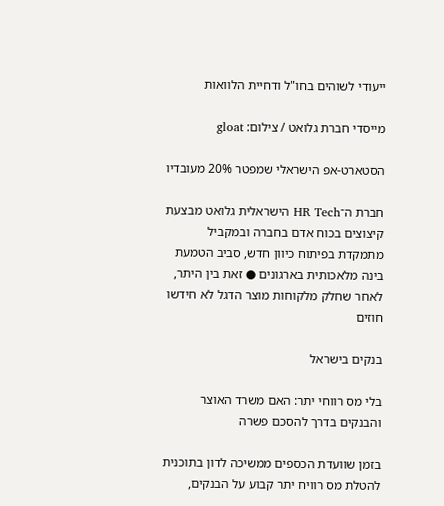ייעודי לשוהים בחו"ל ודחיית הלוואות

מייסדי חברת גלואט / צילום: gloat

הסטארט-אפ הישראלי שמפטר 20% מעובדיו

חברת ה־HR Tech הישראלית גלואט מבצעת קיצוצים בכוח אדם בחברה ובמקביל מתמקדת בפיתוח כיוון חדש, סביב הטמעת בינה מלאכותית בארגונים ● זאת בין היתר, לאחר שחלק מלקוחות מוצר הדגל לא חידשו חוזים

בנקים בישראל

בלי מס רווחי יתר: האם משרד האוצר והבנקים בדרך להסכם פשרה

בזמן שוועדת הכספים ממשיכה לדון בתוכנית להטלת מס רוויח יתר קבוע על הבנקים,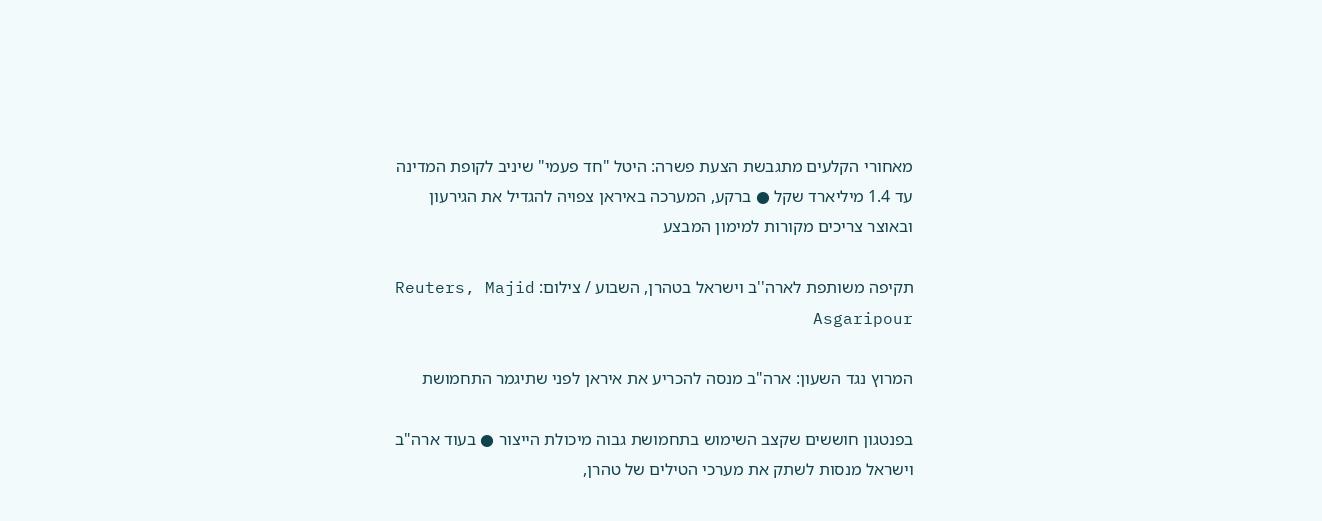מאחורי הקלעים מתגבשת הצעת פשרה: היטל "חד פעמי" שיניב לקופת המדינה עד 1.4 מיליארד שקל ● ברקע, המערכה באיראן צפויה להגדיל את הגירעון ובאוצר צריכים מקורות למימון המבצע

תקיפה משותפת לארה''ב וישראל בטהרן, השבוע / צילום: Reuters, Majid Asgaripour

המרוץ נגד השעון: ארה"ב מנסה להכריע את איראן לפני שתיגמר התחמושת

בפנטגון חוששים שקצב השימוש בתחמושת גבוה מיכולת הייצור ● בעוד ארה"ב וישראל מנסות לשתק את מערכי הטילים של טהרן,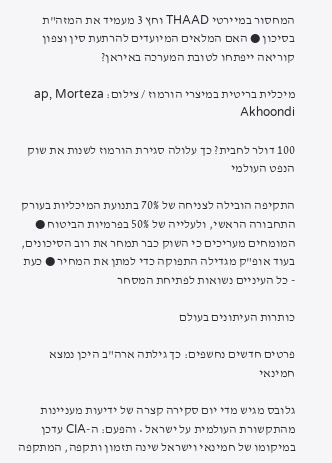המחסור במיירטי THAAD וחץ 3 מעמיד את המזה"ת בסיכון ● האם המלאים המיועדים להרתעת סין וצפון קוריאה ייפתחו לטובת המערכה באיראן?

מיכלית בריטית במיצרי הורמוז / צילום: ap, Morteza Akhoondi

100 דולר לחבית? כך עלולה סגירת הורמוז לשנות את שוק הנפט העולמי

התקיפה הובילה לצניחה של 70% בתנועת המיכליות בעורק התחבורה הראשי, ולעלייה של 50% בפרמיות הביטוח ● המומחים מעריכים כי השוק כבר תמחר את רוב הסיכונים, בעוד אופ"ק מגדילה התפוקה כדי למתן את המחיר ● כעת - כל העיניים נשואות לפתיחת המסחר

כותרות העיתונים בעולם

פרטים חדשים נחשפים: כך גילתה ארה"ב היכן נמצא חמינאי

גלובס מגיש מדי יום סקירה קצרה של ידיעות מעניינות מהתקשורת העולמית על ישראל • והפעם: ה-CIA עדכן במיקומו של חמינאי וישראל שינה תזמון ותקפה, המתקפה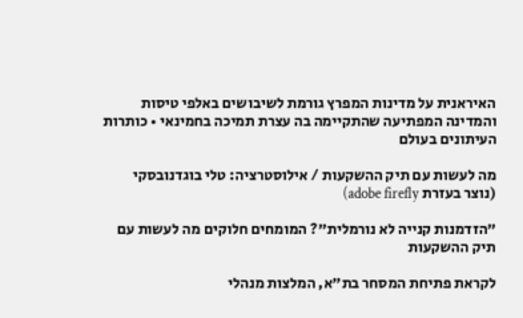האיראנית על מדינות המפרץ גורמת לשיבושים באלפי טיסות והמדינה המפתיעה שהתקיימה בה עצרת תמיכה בחמינאי • כותרות העיתונים בעולם

מה לעשות עם תיק ההשקעות / אילוסטרציה: טלי בוגדנובסקי (נוצר בעזרת adobe firefly)

"הזדמנות קנייה לא נורמלית"? המומחים חלוקים מה לעשות עם תיק ההשקעות

לקראת פתיחת המסחר בת"א, המלצות מנהלי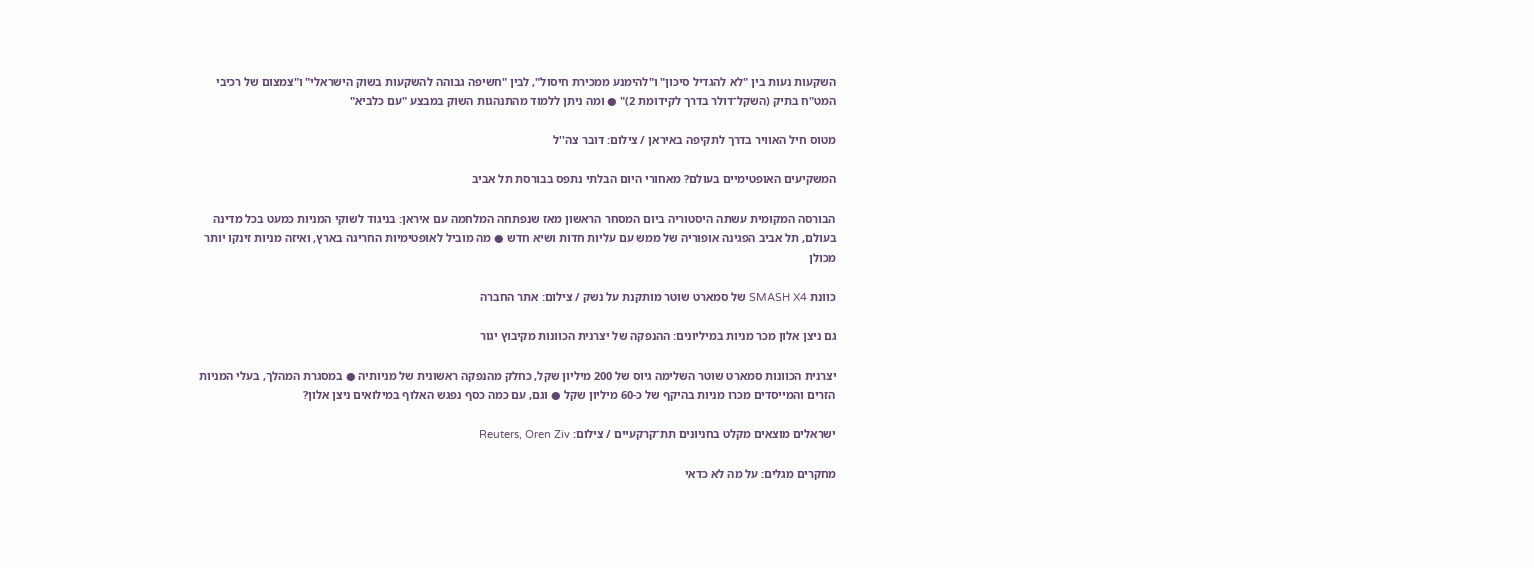השקעות נעות בין "לא להגדיל סיכון" ו"להימנע ממכירת חיסול", לבין "חשיפה גבוהה להשקעות בשוק הישראלי" ו"צמצום של רכיבי המט"ח בתיק (השקל־דולר בדרך לקידומת 2)" ● ומה ניתן ללמוד מהתנהגות השוק במבצע "עם כלביא"

מטוס חיל האוויר בדרך לתקיפה באיראן / צילום: דובר צה''ל

המשקיעים האופטימיים בעולם? מאחורי היום הבלתי נתפס בבורסת תל אביב

הבורסה המקומית עשתה היסטוריה ביום המסחר הראשון מאז שנפתחה המלחמה עם איראן: בניגוד לשוקי המניות כמעט בכל מדינה בעולם, תל אביב הפגינה אופוריה של ממש עם עליות חדות ושיא חדש ● מה מוביל לאופטימיות החריגה בארץ, ואיזה מניות זינקו יותר מכולן

כוונת SMASH X4 של סמארט שוטר מותקנת על נשק / צילום: אתר החברה

גם ניצן אלון מכר מניות במיליונים: ההנפקה של יצרנית הכוונות מקיבוץ יגור

יצרנית הכוונות סמארט שוטר השלימה גיוס של 200 מיליון שקל, כחלק מהנפקה ראשונית של מניותיה ● במסגרת המהלך, בעלי המניות הזרים והמייסדים מכרו מניות בהיקף של כ-60 מיליון שקל ● וגם, עם כמה כסף נפגש האלוף במילואים ניצן אלון?

ישראלים מוצאים מקלט בחניונים תת־קרקעיים / צילום: Reuters, Oren Ziv

מחקרים מגלים: על מה לא כדאי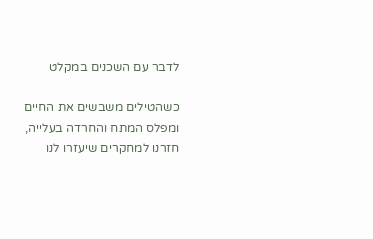לדבר עם השכנים במקלט

כשהטילים משבשים את החיים ומפלס המתח והחרדה בעלייה, חזרנו למחקרים שיעזרו לנו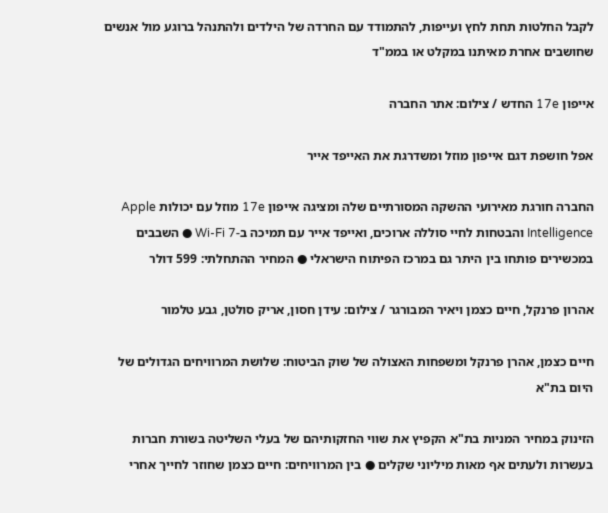לקבל החלטות תחת לחץ ועייפות, להתמודד עם החרדה של הילדים ולהתנהל ברוגע מול אנשים שחושבים אחרת מאיתנו במקלט או בממ"ד

אייפון 17e החדש / צילום: אתר החברה

אפל חושפת דגם אייפון מוזל ומשדרגת את האייפד אייר

החברה חורגת מאירועי ההשקה המסורתיים שלה ומציגה אייפון 17e מוזל עם יכולות Apple Intelligence והבטחות לחיי סוללה ארוכים, ואייפד אייר עם תמיכה ב-Wi-Fi 7 ● השבבים במכשירים פותחו בין היתר גם במרכז הפיתוח הישראלי ● המחיר ההתחלתי: 599 דולר

אהרון פרנקל, חיים כצמן ויאיר המבורגר / צילום: עידן חסון, אריק סולטן, גבע טלמור

חיים כצמן, אהרן פרנקל ומשפחות האצולה של שוק הביטוח: שלושת המרוויחים הגדולים של היום בת"א

הזינוק במחיר המניות בת"א הקפיץ את שווי החזקותיהם של בעלי השליטה בשורת חברות בעשרות ולעתים אף מאות מיליוני שקלים ● בין המרוויחים: חיים כצמן שחוזר לחייך אחרי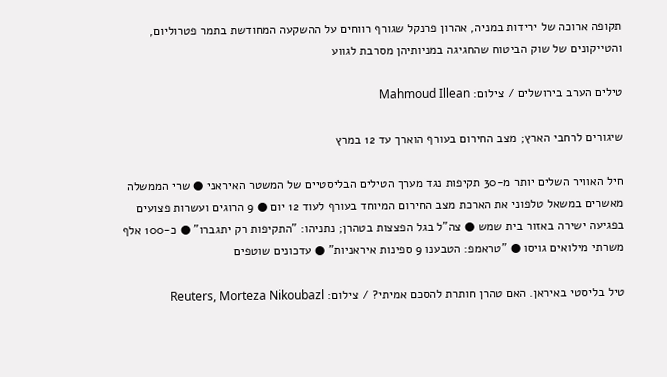תקופה ארוכה של ירידות במניה, אהרון פרנקל שגורף רווחים על ההשקעה המחודשת בתמר פטרוליום, והטייקונים של שוק הביטוח שהחגיגה במניותיהן מסרבת לגווע

טילים הערב בירושלים / צילום: Mahmoud Illean

שיגורים לרחבי הארץ; מצב החירום בעורף הוארך עד 12 במרץ

חיל האוויר השלים יותר מ-30 תקיפות נגד מערך הטילים הבליסטיים של המשטר האיראני ● שרי הממשלה מאשרים במשאל טלפוני את הארכת מצב החירום המיוחד בעורף לעוד 12 יום ● 9 הרוגים ועשרות פצועים בפגיעה ישירה באזור בית שמש ● צה"ל בגל הפצצות בטהרן; נתניהו: "התקיפות רק יתגברו" ● כ-100 אלף משרתי מילואים גויסו ● "טראמפ: הטבענו 9 ספינות איראניות" ● עדכונים שוטפים

טיל בליסטי באיראן. האם טהרן חותרת להסכם אמיתי? / צילום: Reuters, Morteza Nikoubazl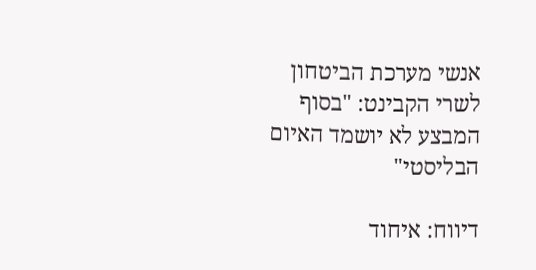אנשי מערכת הביטחון לשרי הקבינט: "בסוף המבצע לא יושמד האיום הבליסטי"

דיווח: איחוד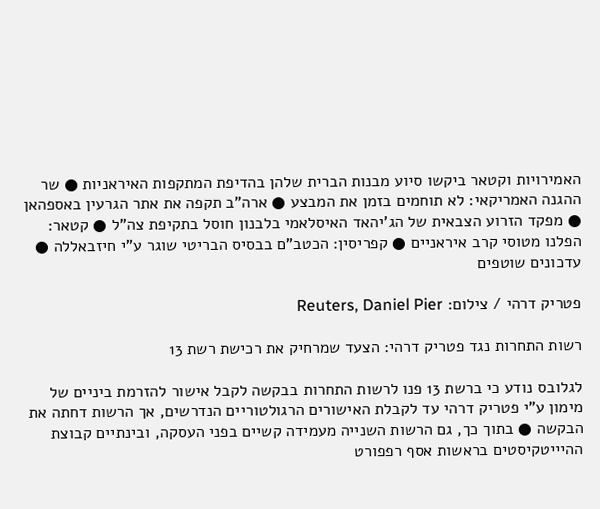האמירויות וקטאר ביקשו סיוע מבנות הברית שלהן בהדיפת המתקפות האיראניות ● שר ההגנה האמריקאי: לא תוחמים בזמן את המבצע ● ארה"ב תקפה את אתר הגרעין באספהאן ● מפקד הזרוע הצבאית של הג'יהאד האיסלאמי בלבנון חוסל בתקיפת צה"ל ● קטאר: הפלנו מטוסי קרב איראניים ● קפריסין: הכטב"ם בבסיס הבריטי שוגר ע"י חיזבאללה ● עדכונים שוטפים

פטריק דרהי / צילום: Reuters, Daniel Pier

רשות התחרות נגד פטריק דרהי: הצעד שמרחיק את רכישת רשת 13

לגלובס נודע כי ברשת 13 פנו לרשות התחרות בבקשה לקבל אישור להזרמת ביניים של מימון ע"י פטריק דרהי עד לקבלת האישורים הרגולטוריים הנדרשים, אך הרשות דחתה את הבקשה ● בתוך כך, גם הרשות השנייה מעמידה קשיים בפני העסקה, ובינתיים קבוצת ההיייטקיסטים בראשות אסף רפפורט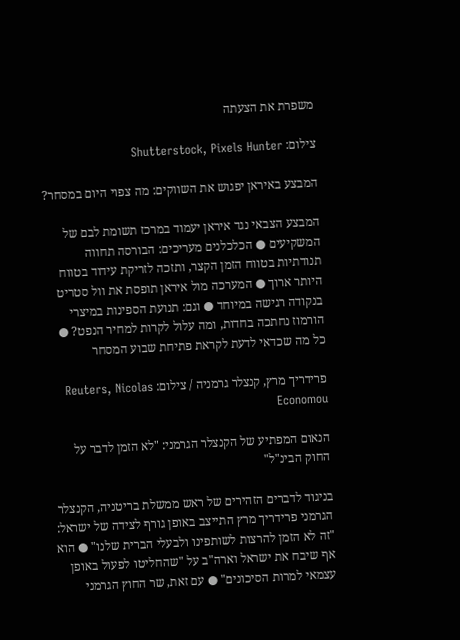משפרת את הצעתה

צילום: Shutterstock, Pixels Hunter

המבצע באיראן יפגוש את השווקים: מה צפוי היום במסחר?

המבצע הצבאי נגד איראן יעמוד במרכז תשומת לבם של המשקיעים ● הכלכלנים מעריכים: הבורסה תחווה תנודתיות בטווח הזמן הקצר, ותזכה לזריקת עידוד בטווח היותר ארוך ● המערכה מול איראן תופסת את וול סטריט בנקודה רגישה במיוחד ● וגם: תנועת הספינות במיצרי הורמוז נחתכה בחדות, ומה עלול לקרות למחיר הנפט? ● כל מה שכדאי לדעת לקראת פתיחת שבוע המסחר

פרידריך מרץ, קנצלר גרמניה / צילום: Reuters, Nicolas Economou

הנאום המפתיע של הקנצלר הגרמני: "לא הזמן לדבר על החוק הבינ"ל"

בניגוד לדברים הזהירים של ראש ממשלת בריטניה, הקנצלר הגרמני פרידריך מרץ התייצב באופן גורף לצידה של ישראל: "זה לא הזמן להרצות לשותפינו ולבעלי הברית שלנו" ● הוא אף שיבח את ישראל וארה"ב על "שהחליטו לפעול באופן עצמאי למרות הסיכונים" ● עם זאת, שר החוץ הגרמני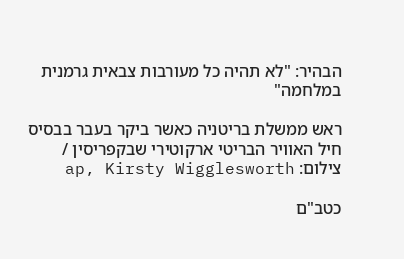הבהיר: "לא תהיה כל מעורבות צבאית גרמנית במלחמה"

ראש ממשלת בריטניה כאשר ביקר בעבר בבסיס חיל האוויר הבריטי ארקוטירי שבקפריסין / צילום: ap, Kirsty Wigglesworth

כטב"ם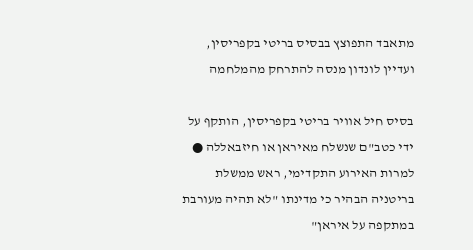מתאבד התפוצץ בבסיס בריטי בקפריסין, ועדיין לונדון מנסה להתרחק מהמלחמה

בסיס חיל אוויר בריטי בקפריסין, הותקף על ידי כטב"ם שנשלח מאיראן או חיזבאללה ● למרות האירוע התקדימי, ראש ממשלת בריטניה הבהיר כי מדינתו "לא תהיה מעורבת במתקפה על איראן"